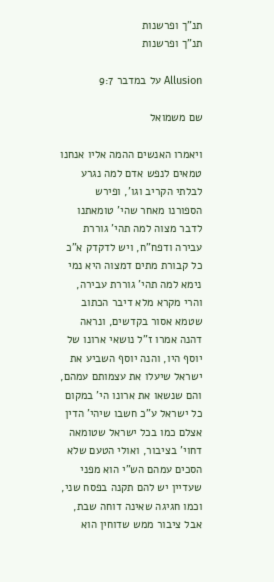תנ"ך ופרשנות
תנ"ך ופרשנות

Allusion על במדבר 9:7

שם משמואל

ויאמרו האנשים ההמה אליו אנחנו טמאים לנפש אדם למה נגרע לבלתי הקריב וגו', ופירש הספורנו מאחר שהי' טומאתנו לדבר מצוה למה תהי' גוררת עבירה ודפח"ח, ויש לדקדק א"כ כל קבורת מתים דמצוה היא נמי נימא למה תהי' גוררת עבירה, והרי מקרא מלא דיבר הכתוב שטמא אסור בקדשים, ונראה דהנה אמרו ז"ל נושאי ארונו של יוסף היו, והנה יוסף השביע את ישראל שיעלו את עצמותם עמהם, והם שנשאו את ארונו הי' במקום כל ישראל ע"כ חשבו שיהי' הדין אצלם כמו בכל ישראל שטומאה דחוי' בציבור, ואולי הטעם שלא הסכים עמהם הש"י הוא מפני שעדיין יש להם תקנה בפסח שני, וכמו חגיגה שאינה דוחה שבת, אבל ציבור ממש שדוחין הוא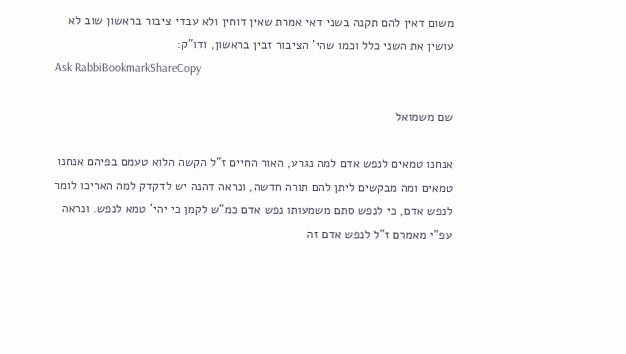משום דאין להם תקנה בשני דאי אמרת שאין דוחין ולא עבדי ציבור בראשון שוב לא עושין את השני כלל וכמו שהי' הציבור זבין בראשון, ודו"ק:
Ask RabbiBookmarkShareCopy

שם משמואל

אנחנו טמאים לנפש אדם למה נגרע, האור החיים ז"ל הקשה הלוא טעמם בפיהם אנחנו טמאים ומה מבקשים ליתן להם תורה חדשה, ונראה דהנה יש לדקדק למה האריכו לומר לנפש אדם, כי לנפש סתם משמעותו נפש אדם כמ"ש לקמן כי יהי' טמא לנפש. ונראה עפ"י מאמרם ז"ל לנפש אדם זה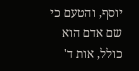יוסף, והטעם כי שם אדם הוא כולל, אות ד'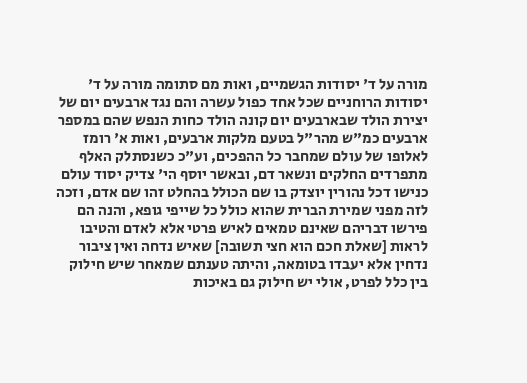מורה על ד' יסודות הגשמיים, ואות מם סתומה מורה על ד' יסודות הרוחניים שכל אחד כפול עשרה והם נגד ארבעים יום של יצירת הולד שבארבעים יום קונה הולד כחות הנפש שהם במספר ארבעים כמ"ש מהר"ל בטעם מלקות ארבעים, ואות א' רומז לאלופו של עולם שמחבר כל ההפכים, וע"כ כשנסתלק האלף מתפרדים החלקים ונשאר דם, ובאשר יוסף הי' צדיק יסוד עולם כנישו דכל נהורין יוצדק בו שם הכולל בהחלט זהו שם אדם, וזכה לזה מפני שמירת הברית שהוא כולל כל שייפי גופא, והנה הם פירשו דבריהם שאינם טמאים לאיש פרטי אלא לאדם והטיבו לראות [שאלת חכם הוא חצי תשובה] שאיש נדחה ואין ציבור נדחין אלא יעבדו בטומאה, והיתה טענתם שמאחר שיש חילוק בין כלל לפרט, אולי יש חילוק גם באיכות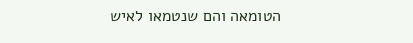הטומאה והם שנטמאו לאיש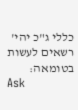כללי ג"כ יהי' רשאים לעשות בטומאה:
Ask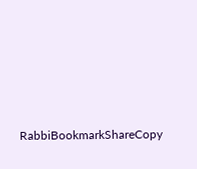RabbiBookmarkShareCopy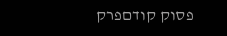פסוק קודםפרק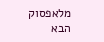מלאפסוק הבא